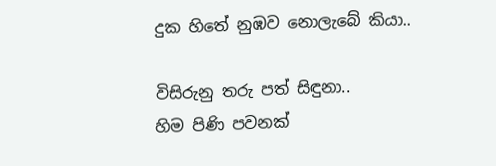දුක හිතේ නුඹව නොලැබේ කියා..

විසිරුනු තරු පත් සිඳුනා..
හිම පිණි පවනක්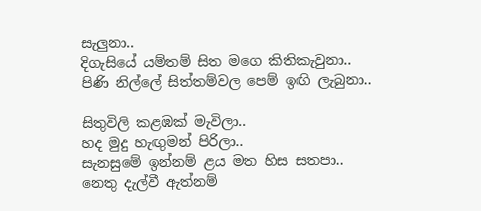සැලුනා..
දිගැසියේ යම්තම් සිත මගෙ කිතිකැවුනා..
පිණි නිල්ලේ සිත්තම්වල පෙම් ඉඟි ලැබුනා..

සිතුවිලි කළඹක් මැවිලා..
හද මුදු හැඟුමන් පිරිලා..
සැනසුමේ ඉන්නම් ළය මත හිස සතපා..
නෙතු දැල්වී ඇත්නම්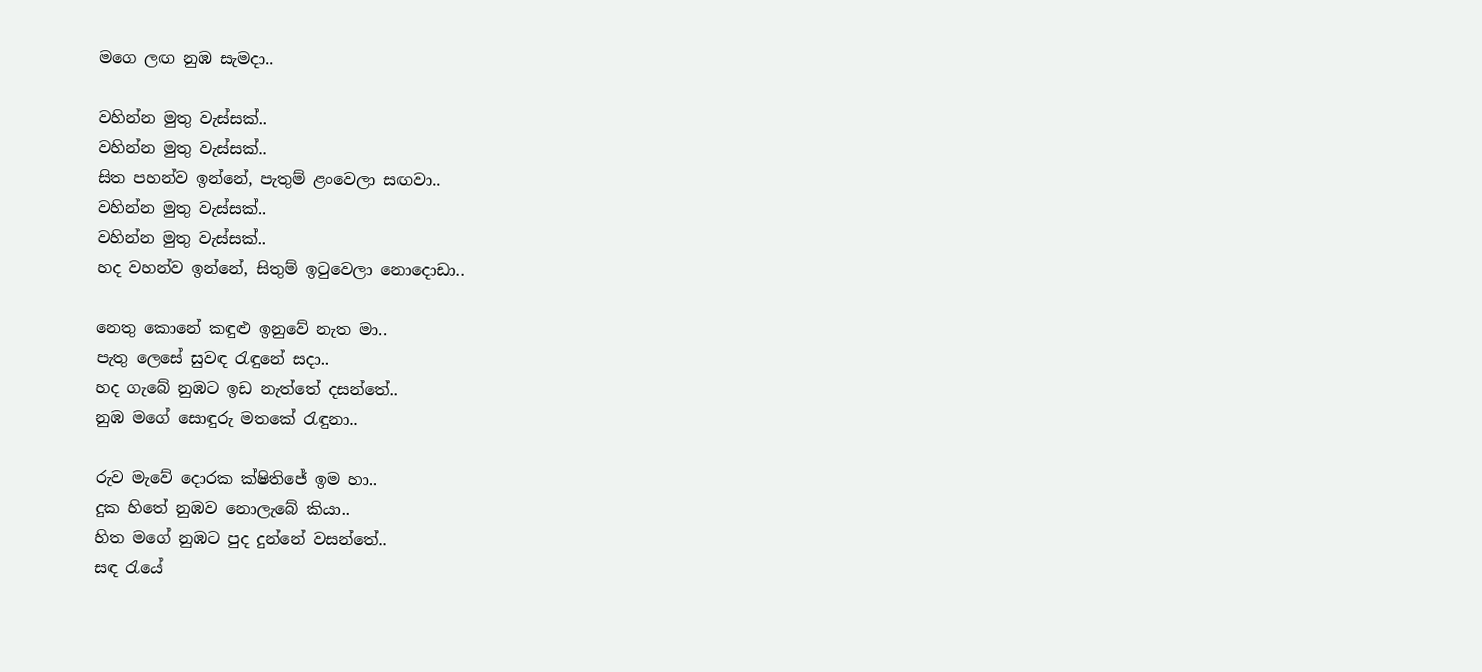මගෙ ලඟ නුඹ සැමදා..

වහින්න මුතු වැස්සක්..
වහින්න මුතු වැස්සක්..
සිත පහන්ව ඉන්නේ, පැතුම් ළංවෙලා සඟවා..
වහින්න මුතු වැස්සක්..
වහින්න මුතු වැස්සක්..
හද වහන්ව ඉන්නේ, සිතුම් ඉටුවෙලා නොදොඩා..

නෙතු කොනේ කඳුළු ඉනුවේ නැත මා..
පැතු ලෙසේ සුවඳ රැඳුනේ සදා..
හද ගැබේ නුඹට ඉඩ නැත්තේ දසන්තේ..
නුඹ මගේ සොඳුරු මතකේ රැඳුනා..

රුව මැවේ දොරක ක්ෂිතිජේ ඉම හා..
දුක හිතේ නුඹව නොලැබේ කියා..
හිත මගේ නුඹට පුද දුන්නේ වසන්තේ..
සඳ රැයේ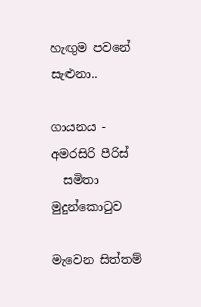හැඟුම පවනේ සැළුනා..

ගායනය - අමරසිරි පීරිස්
  සමිතා මුදුන්කො‍ටුව

මැවෙන සිත්තම්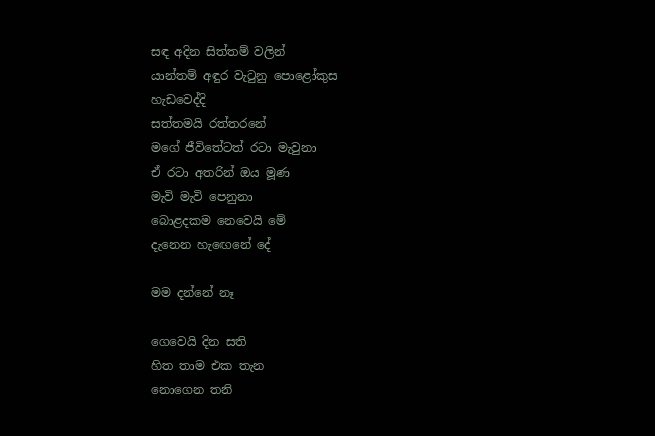සඳ අදින සිත්තම් වලින්
යාන්තම් අඳුර වැටුනු පොළෝකුස
හැඩවෙද්දි
සත්තමයි රත්තරනේ
මගේ ජීවිතේටත් රටා මැවුනා
ඒ රටා අතරින් ඔය මූණ
මැවි මැවි පෙනුනා
බොළදකම නෙවෙයි මේ
දැනෙන හැඟෙනේ දේ

මම දන්නේ නෑ

ගෙවෙයි දින සති
හිත තාම එක තැන
නොගෙන තනි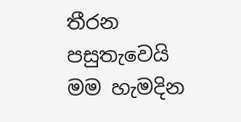තීරන
පසුතැවෙයි මම හැමදින